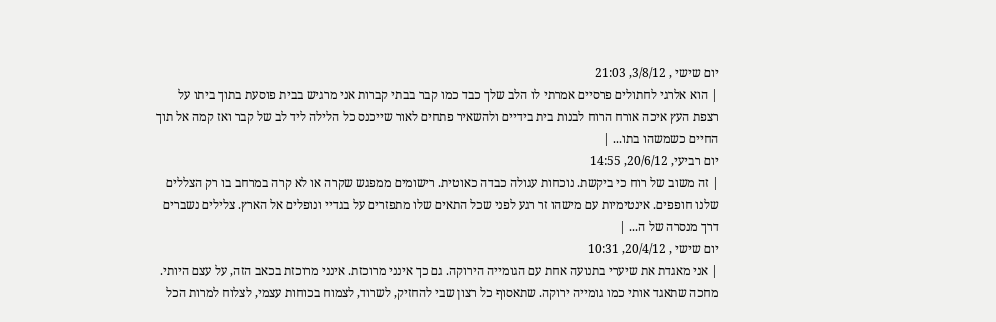יום שישי , 3/8/12, 21:03
| הוא אלרגי לחתולים פרסיים אמרתי לו הלב שלך כבד כמו קבר בבתי קברות אני מרגיש בבית פוסעת בתוך ביתו על רצפת העץ איכה אורח הרוח לבנות בית בידיים ולהשאיר פתחים לאור שייכנס כל הלילה ליד לב של קבר ואז קמה אל תוך החיים כשמשהו בתו... |
יום רביעי, 20/6/12, 14:55
| זה משוב של רוח כי ביקשת. נוכחות עגולה כבדה כאוטית. רישומים ממפגש שקרה או לא קרה במרחב בו רק הצללים שלנו חופפים. אינטימיות עם מישהו זר רגע לפני שכל התאים שלו מתפזרים על בגדיי ונופלים אל הארץ. צלילים נשברים דרך מנסרה של ה... |
יום שישי , 20/4/12, 10:31
| אני מאגדת את שיערי בתנועה אחת עם הגומייה הירוקה. גם כך אינני מרוכזת. אינני מרוכזת בכאב הזה, על עצם היותי. מחכה שתאגד אותי כמו גומייה ירוקה. שתאסוף כל רצון שבי להחזיק, לשרוד, לצמוח בכוחות עצמי, לצלוח למרות הכל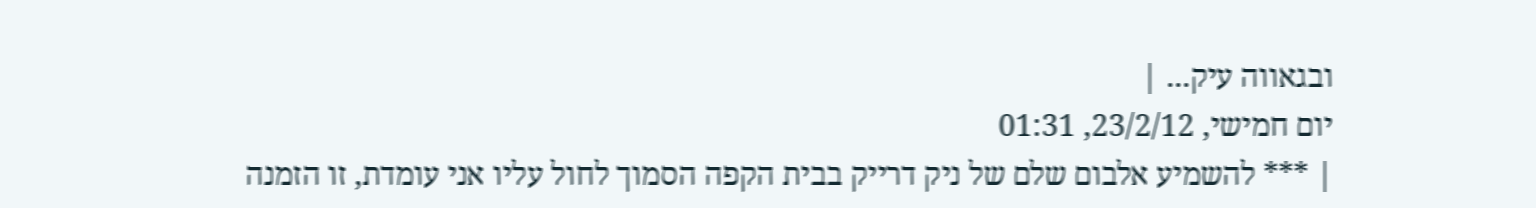ובגאווה עיק... |
יום חמישי, 23/2/12, 01:31
| *** להשמיע אלבום שלם של ניק דרייק בבית הקפה הסמוך לחול עליו אני עומדת, זו הזמנה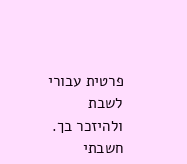פרטית עבורי לשבת ולהיזכר בך. חשבתי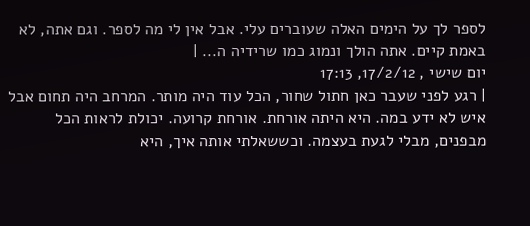לספר לך על הימים האלה שעוברים עלי. אבל אין לי מה לספר. וגם אתה, לא באמת קיים. אתה הולך ונמוג כמו שרידיה ה... |
יום שישי , 17/2/12, 17:13
| רגע לפני שעבר כאן חתול שחור, הכל עוד היה מותר. המרחב היה תחום אבל איש לא ידע במה. היא היתה אורחת. אורחת קרועה. יכולת לראות הכל מבפנים, מבלי לגעת בעצמה. וכששאלתי אותה איך, היא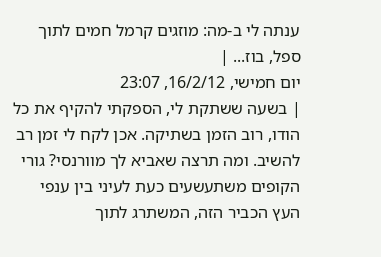ענתה לי ב-מה: מוזגים קרמל חמים לתוך ספל, בוז... |
יום חמישי, 16/2/12, 23:07
| בשעה ששתקת לי, הספקתי להקיף את כל הודו, רוב הזמן בשתיקה. אכן לקח לי זמן רב להשיב. ומה תרצה שאביא לך מוורנסי? גורי הקופים משתעשעים כעת לעיני בין ענפי העץ הכביר הזה, המשתרג לתוך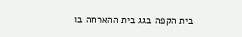בית הקפה בגג בית ההארחה בו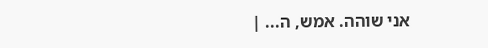אני שוהה. אמש, ה... |